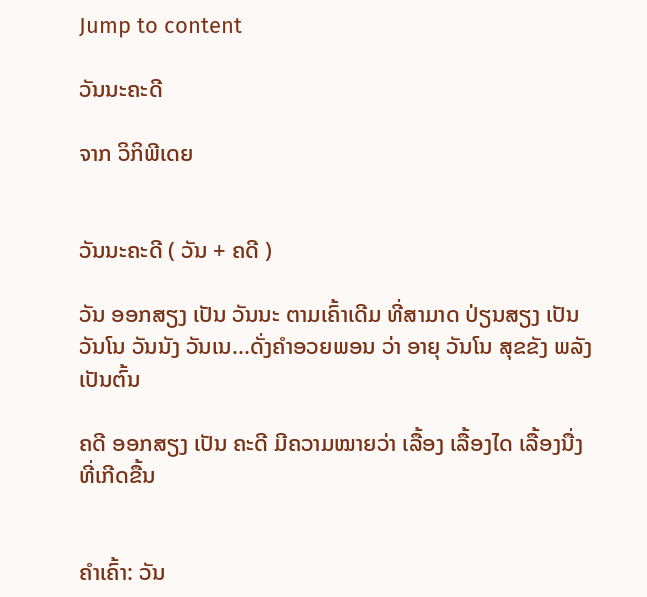Jump to content

ວັນນະຄະດີ

ຈາກ ວິກິພີເດຍ


ວັນນະຄະດີ ( ວັນ + ຄດີ )

ວັນ ອອກສຽງ ເປັນ ວັນນະ ຕາມເຄົ້າເດີມ ທີ່ສາມາດ ປ່ຽນສຽງ ເປັນ ວັນໂນ ວັນນັງ ວັນເນ...ດັ່ງຄໍາອວຍພອນ ວ່າ ອາຍຸ ວັນໂນ ສຸຂຂັງ ພລັງ ເປັນຕົ້ນ

ຄດີ ອອກສຽງ ເປັນ ຄະດີ ມີຄວາມໝາຍວ່າ ເລື້ອງ ເລື້ອງໄດ ເລື້ອງນື່ງ ທີ່ເກີດຂື້ນ


ຄຳເຄົ້າ: ວັນ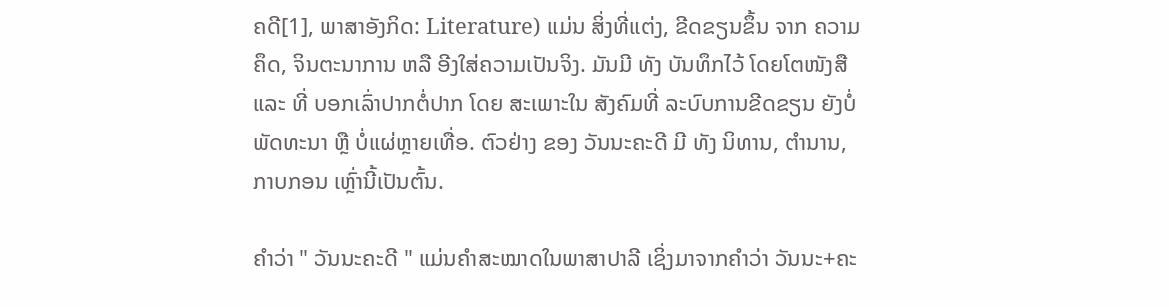ຄດີ[1], ພາສາອັງກິດ: Literature) ແມ່ນ ສິ່ງທີ່ແຕ່ງ, ຂີດຂຽນຂຶ້ນ ຈາກ ຄວາມຄຶດ, ຈິນຕະນາການ ຫລື ອີງໃສ່ຄວາມເປັນຈິງ. ມັນມີ ທັງ ບັນທຶກໄວ້ ໂດຍໂຕໜັງສື ແລະ ທີ່ ບອກເລົ່າປາກຕໍ່ປາກ ໂດຍ ສະເພາະໃນ ສັງຄົມທີ່ ລະບົບການຂີດຂຽນ ຍັງບໍ່ພັດທະນາ ຫຼື ບໍ່ແຜ່ຫຼາຍເທື່ອ. ຕົວຢ່າງ ຂອງ ວັນນະຄະດີ ມີ ທັງ ນິທານ, ຕຳນານ, ກາບກອນ ເຫຼົ່ານີ້ເປັນຕົ້ນ.

ຄຳວ່າ " ວັນນະຄະດີ " ແມ່ນຄຳສະໝາດໃນພາສາປາລີ ເຊິ່ງມາຈາກຄຳວ່າ ວັນນະ+ຄະ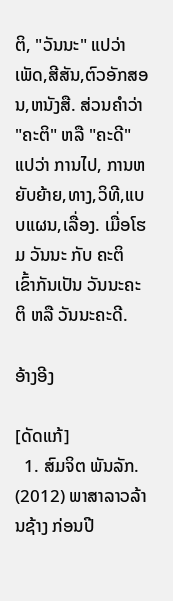ຕິ, "ວັນນະ" ແປວ່າ ເພັດ,ສີສັນ,ຕົວອັກສອນ,ຫນັງສື. ສ່ວນຄຳວ່າ "ຄະຕິ" ຫລື "ຄະດີ" ແປວ່າ ການໄປ, ການຫຍັບຍ້າຍ,ທາງ,ວິທີ,ແບບແຜນ,ເລື່ອງ. ເມື່ອໂຮມ ວັນນະ ກັບ ຄະຕິ ເຂົ້າກັນເປັນ ວັນນະຄະຕິ ຫລື ວັນນະຄະດີ.

ອ້າງອີງ

[ດັດແກ້]
  1. ສົມຈິຕ ພັນລັກ. (2012) ພາສາລາວລ້ານຊ້າງ ກ່ອນປີ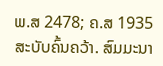ພ.ສ 2478; ຄ.ສ 1935 ສະບັບຄົ້ນຄວ້າ. ສົມມະນາ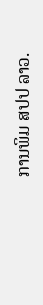ການພິມ ສປປ ລາວ.